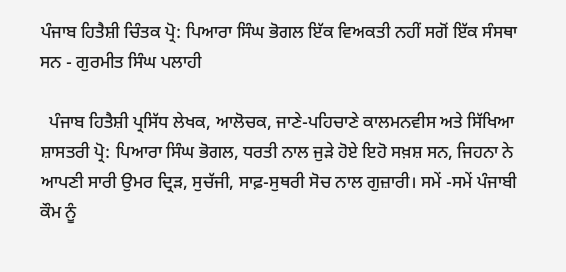ਪੰਜਾਬ ਹਿਤੈਸ਼ੀ ਚਿੰਤਕ ਪ੍ਰੋ: ਪਿਆਰਾ ਸਿੰਘ ਭੋਗਲ ਇੱਕ ਵਿਅਕਤੀ ਨਹੀਂ ਸਗੋਂ ਇੱਕ ਸੰਸਥਾ ਸਨ - ਗੁਰਮੀਤ ਸਿੰਘ ਪਲਾਹੀ

  ਪੰਜਾਬ ਹਿਤੈਸ਼ੀ ਪ੍ਰਸਿੱਧ ਲੇਖਕ, ਆਲੋਚਕ, ਜਾਣੇ-ਪਹਿਚਾਣੇ ਕਾਲਮਨਵੀਸ ਅਤੇ ਸਿੱਖਿਆ ਸ਼ਾਸਤਰੀ ਪ੍ਰੋ: ਪਿਆਰਾ ਸਿੰਘ ਭੋਗਲ, ਧਰਤੀ ਨਾਲ ਜੁੜੇ ਹੋਏ ਇਹੋ ਸਖ਼ਸ਼ ਸਨ, ਜਿਹਨਾ ਨੇ ਆਪਣੀ ਸਾਰੀ ਉਮਰ ਦ੍ਰਿੜ, ਸੁਚੱਜੀ, ਸਾਫ਼-ਸੁਥਰੀ ਸੋਚ ਨਾਲ ਗੁਜ਼ਾਰੀ। ਸਮੇਂ -ਸਮੇਂ ਪੰਜਾਬੀ ਕੌਮ ਨੂੰ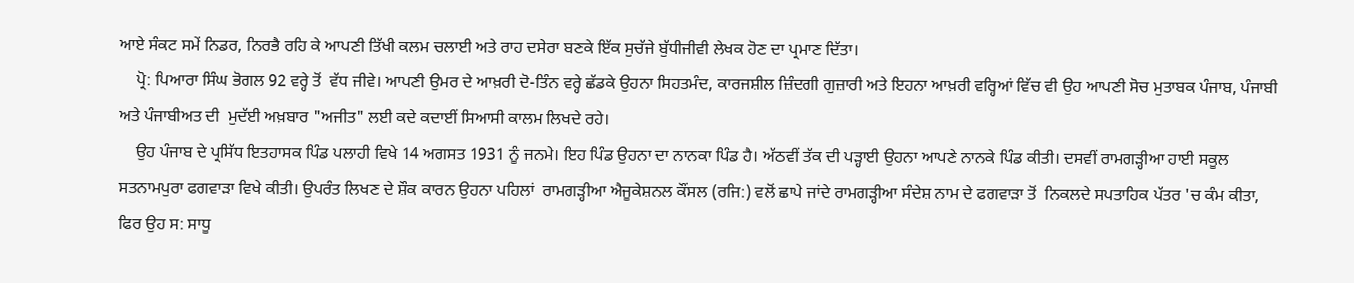ਆਏ ਸੰਕਟ ਸਮੇਂ ਨਿਡਰ, ਨਿਰਭੈ ਰਹਿ ਕੇ ਆਪਣੀ ਤਿੱਖੀ ਕਲਮ ਚਲਾਈ ਅਤੇ ਰਾਹ ਦਸੇਰਾ ਬਣਕੇ ਇੱਕ ਸੁਚੱਜੇ ਬੁੱਧੀਜੀਵੀ ਲੇਖਕ ਹੋਣ ਦਾ ਪ੍ਰਮਾਣ ਦਿੱਤਾ।
    ਪ੍ਰੋ: ਪਿਆਰਾ ਸਿੰਘ ਭੋਗਲ 92 ਵਰ੍ਹੇ ਤੋਂ  ਵੱਧ ਜੀਵੇ। ਆਪਣੀ ਉਮਰ ਦੇ ਆਖ਼ਰੀ ਦੋ-ਤਿੰਨ ਵਰ੍ਹੇ ਛੱਡਕੇ ਉਹਨਾ ਸਿਹਤਮੰਦ, ਕਾਰਜਸ਼ੀਲ ਜ਼ਿੰਦਗੀ ਗੁਜ਼ਾਰੀ ਅਤੇ ਇਹਨਾ ਆਖ਼ਰੀ ਵਰ੍ਹਿਆਂ ਵਿੱਚ ਵੀ ਉਹ ਆਪਣੀ ਸੋਚ ਮੁਤਾਬਕ ਪੰਜਾਬ, ਪੰਜਾਬੀ ਅਤੇ ਪੰਜਾਬੀਅਤ ਦੀ  ਮੁਦੱਈ ਅਖ਼ਬਾਰ "ਅਜੀਤ" ਲਈ ਕਦੇ ਕਦਾਈਂ ਸਿਆਸੀ ਕਾਲਮ ਲਿਖਦੇ ਰਹੇ।
    ਉਹ ਪੰਜਾਬ ਦੇ ਪ੍ਰਸਿੱਧ ਇਤਹਾਸਕ ਪਿੰਡ ਪਲਾਹੀ ਵਿਖੇ 14 ਅਗਸਤ 1931 ਨੂੰ ਜਨਮੇ। ਇਹ ਪਿੰਡ ਉਹਨਾ ਦਾ ਨਾਨਕਾ ਪਿੰਡ ਹੈ। ਅੱਠਵੀਂ ਤੱਕ ਦੀ ਪੜ੍ਹਾਈ ਉਹਨਾ ਆਪਣੇ ਨਾਨਕੇ ਪਿੰਡ ਕੀਤੀ। ਦਸਵੀਂ ਰਾਮਗੜ੍ਹੀਆ ਹਾਈ ਸਕੂਲ ਸਤਨਾਮਪੁਰਾ ਫਗਵਾੜਾ ਵਿਖੇ ਕੀਤੀ। ਉਪਰੰਤ ਲਿਖਣ ਦੇ ਸ਼ੌਕ ਕਾਰਨ ਉਹਨਾ ਪਹਿਲਾਂ  ਰਾਮਗੜ੍ਹੀਆ ਐਜੂਕੇਸ਼ਨਲ ਕੌਂਸਲ (ਰਜਿ:) ਵਲੋਂ ਛਾਪੇ ਜਾਂਦੇ ਰਾਮਗੜ੍ਹੀਆ ਸੰਦੇਸ਼ ਨਾਮ ਦੇ ਫਗਵਾੜਾ ਤੋਂ  ਨਿਕਲਦੇ ਸਪਤਾਹਿਕ ਪੱਤਰ 'ਚ ਕੰਮ ਕੀਤਾ, ਫਿਰ ਉਹ ਸ: ਸਾਧੂ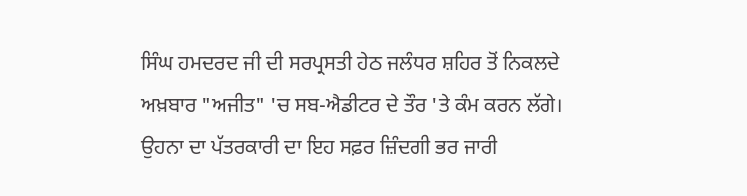ਸਿੰਘ ਹਮਦਰਦ ਜੀ ਦੀ ਸਰਪ੍ਰਸਤੀ ਹੇਠ ਜਲੰਧਰ ਸ਼ਹਿਰ ਤੋਂ ਨਿਕਲਦੇ ਅਖ਼ਬਾਰ "ਅਜੀਤ" 'ਚ ਸਬ-ਐਡੀਟਰ ਦੇ ਤੌਰ 'ਤੇ ਕੰਮ ਕਰਨ ਲੱਗੇ। ਉਹਨਾ ਦਾ ਪੱਤਰਕਾਰੀ ਦਾ ਇਹ ਸਫ਼ਰ ਜ਼ਿੰਦਗੀ ਭਰ ਜਾਰੀ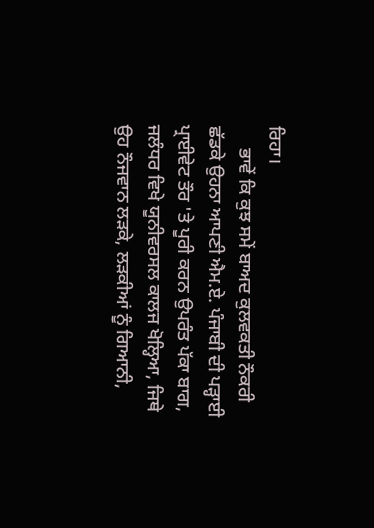ਰਿਹਾ।
     ਭਾਵੇਂ ਕਿ ਕੁਝ ਸਮੇਂ ਬਾਅਦ ਕੁਲਵਕਤੀ ਨੌਕਰੀ ਛੱਡਕੇ ਉਹਨਾ ਆਪਣੀ ਐਮ.ਏ. ਪੰਜਾਬੀ ਦੀ ਪੜ੍ਹਾਈ ਪ੍ਰਾਈਵੇਟ ਤੌਰ 'ਤੇ ਪੂਰੀ ਕਰਨ ਉਪਰੰਤ ਪੱਕਾ ਬਾਗ, ਜਲੰਧਰ ਵਿਖੇ ਯੂਨੀਵਰਸਲ ਕਾਲਜ ਖੋਲ੍ਹਿਆ, ਜਿਥੇ ਉਹ ਨੌਜਵਾਨ ਲੜਕੇ, ਲੜਕੀਆਂ ਨੂੰ ਗਿਆਨੀ,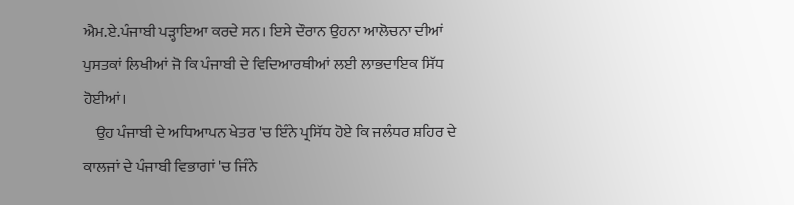ਐਮ.ਏ.ਪੰਜਾਬੀ ਪੜ੍ਹਾਇਆ ਕਰਦੇ ਸਨ। ਇਸੇ ਦੌਰਾਨ ਉਹਨਾ ਆਲੋਚਨਾ ਦੀਆਂ ਪੁਸਤਕਾਂ ਲਿਖੀਆਂ ਜੋ ਕਿ ਪੰਜਾਬੀ ਦੇ ਵਿਦਿਆਰਥੀਆਂ ਲਈ ਲਾਭਦਾਇਕ ਸਿੱਧ ਹੋਈਆਂ।
    ਉਹ ਪੰਜਾਬੀ ਦੇ ਅਧਿਆਪਨ ਖੇਤਰ 'ਚ ਇੰਨੇ ਪ੍ਰਸਿੱਧ ਹੋਏ ਕਿ ਜਲੰਧਰ ਸ਼ਹਿਰ ਦੇ ਕਾਲਜਾਂ ਦੇ ਪੰਜਾਬੀ ਵਿਭਾਗਾਂ 'ਚ ਜਿੰਨੇ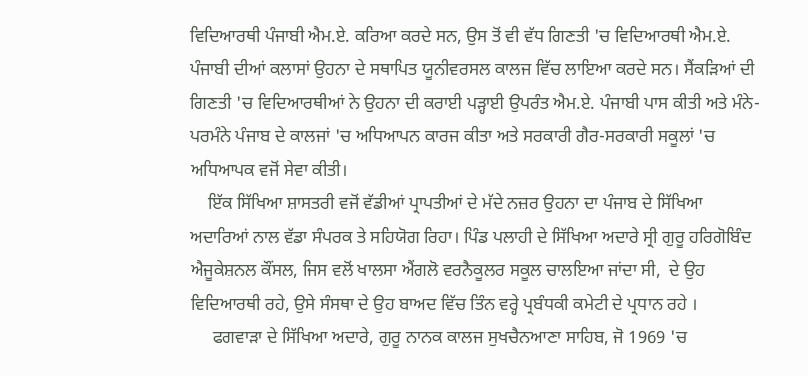ਵਿਦਿਆਰਥੀ ਪੰਜਾਬੀ ਐਮ.ਏ. ਕਰਿਆ ਕਰਦੇ ਸਨ, ਉਸ ਤੋਂ ਵੀ ਵੱਧ ਗਿਣਤੀ 'ਚ ਵਿਦਿਆਰਥੀ ਐਮ.ਏ.  ਪੰਜਾਬੀ ਦੀਆਂ ਕਲਾਸਾਂ ਉਹਨਾ ਦੇ ਸਥਾਪਿਤ ਯੂਨੀਵਰਸਲ ਕਾਲਜ ਵਿੱਚ ਲਾਇਆ ਕਰਦੇ ਸਨ। ਸੈਂਕੜਿਆਂ ਦੀ ਗਿਣਤੀ 'ਚ ਵਿਦਿਆਰਥੀਆਂ ਨੇ ਉਹਨਾ ਦੀ ਕਰਾਈ ਪੜ੍ਹਾਈ ਉਪਰੰਤ ਐਮ.ਏ. ਪੰਜਾਬੀ ਪਾਸ ਕੀਤੀ ਅਤੇ ਮੰਨੇ-ਪਰਮੰਨੇ ਪੰਜਾਬ ਦੇ ਕਾਲਜਾਂ 'ਚ ਅਧਿਆਪਨ ਕਾਰਜ ਕੀਤਾ ਅਤੇ ਸਰਕਾਰੀ ਗੈਰ-ਸਰਕਾਰੀ ਸਕੂਲਾਂ 'ਚ ਅਧਿਆਪਕ ਵਜੋਂ ਸੇਵਾ ਕੀਤੀ।
    ਇੱਕ ਸਿੱਖਿਆ ਸ਼ਾਸਤਰੀ ਵਜੋਂ ਵੱਡੀਆਂ ਪ੍ਰਾਪਤੀਆਂ ਦੇ ਮੱਦੇ ਨਜ਼ਰ ਉਹਨਾ ਦਾ ਪੰਜਾਬ ਦੇ ਸਿੱਖਿਆ ਅਦਾਰਿਆਂ ਨਾਲ ਵੱਡਾ ਸੰਪਰਕ ਤੇ ਸਹਿਯੋਗ ਰਿਹਾ। ਪਿੰਡ ਪਲਾਹੀ ਦੇ ਸਿੱਖਿਆ ਅਦਾਰੇ ਸ੍ਰੀ ਗੁਰੂ ਹਰਿਗੋਬਿੰਦ ਐਜੂਕੇਸ਼ਨਲ ਕੌਂਸਲ, ਜਿਸ ਵਲੋਂ ਖਾਲਸਾ ਐਂਗਲੋ ਵਰਨੈਕੂਲਰ ਸਕੂਲ ਚਾਲਇਆ ਜਾਂਦਾ ਸੀ,  ਦੇ ਉਹ ਵਿਦਿਆਰਥੀ ਰਹੇ, ਉਸੇ ਸੰਸਥਾ ਦੇ ਉਹ ਬਾਅਦ ਵਿੱਚ ਤਿੰਨ ਵਰ੍ਹੇ ਪ੍ਰਬੰਧਕੀ ਕਮੇਟੀ ਦੇ ਪ੍ਰਧਾਨ ਰਹੇ ।
     ਫਗਵਾੜਾ ਦੇ ਸਿੱਖਿਆ ਅਦਾਰੇ, ਗੁਰੂ ਨਾਨਕ ਕਾਲਜ ਸੁਖਚੈਨਆਣਾ ਸਾਹਿਬ, ਜੋ 1969 'ਚ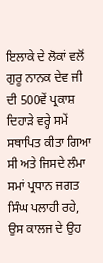ਇਲਾਕੇ ਦੇ ਲੋਕਾਂ ਵਲੋਂ ਗੁਰੂ ਨਾਨਕ ਦੇਵ ਜੀ ਦੀ 500ਵੇਂ ਪ੍ਰਕਾਸ਼ ਦਿਹਾੜੇ ਵਰ੍ਹੇ ਸਮੇਂ ਸਥਾਪਿਤ ਕੀਤਾ ਗਿਆ ਸੀ ਅਤੇ ਜਿਸਦੇ ਲੰਮਾ ਸਮਾਂ ਪ੍ਰਧਾਨ ਜਗਤ ਸਿੰਘ ਪਲਾਹੀ ਰਹੇ, ਉਸ ਕਾਲਜ ਦੇ ਉਹ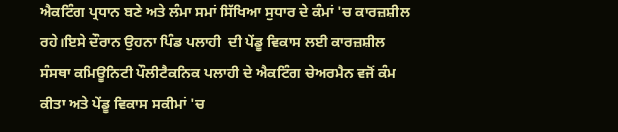ਐਕਟਿੰਗ ਪ੍ਰਧਾਨ ਬਣੇ ਅਤੇ ਲੰਮਾ ਸਮਾਂ ਸਿੱਖਿਆ ਸੁਧਾਰ ਦੇ ਕੰਮਾਂ 'ਚ ਕਾਰਜ਼ਸ਼ੀਲ ਰਹੇ।ਇਸੇ ਦੌਰਾਨ ਉਹਨਾ ਪਿੰਡ ਪਲਾਹੀ  ਦੀ ਪੇਂਡੂ ਵਿਕਾਸ ਲਈ ਕਾਰਜ਼ਸ਼ੀਲ ਸੰਸਥਾ ਕਮਿਊਨਿਟੀ ਪੌਲੀਟੈਕਨਿਕ ਪਲਾਹੀ ਦੇ ਐਕਟਿੰਗ ਚੇਅਰਮੈਨ ਵਜੋਂ ਕੰਮ ਕੀਤਾ ਅਤੇ ਪੇਂਡੂ ਵਿਕਾਸ ਸਕੀਮਾਂ 'ਚ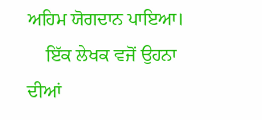ਅਹਿਮ ਯੋਗਦਾਨ ਪਾਇਆ।
    ਇੱਕ ਲੇਖਕ ਵਜੋਂ ਉਹਨਾ ਦੀਆਂ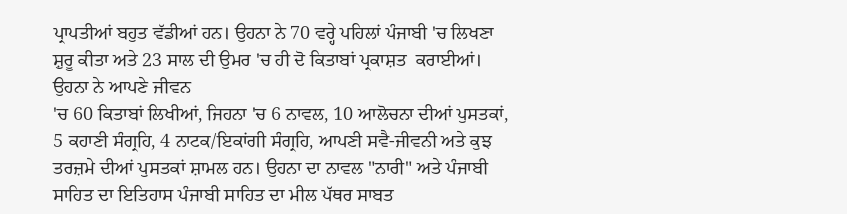ਪ੍ਰਾਪਤੀਆਂ ਬਹੁਤ ਵੱਡੀਆਂ ਹਨ। ਉਹਨਾ ਨੇ 70 ਵਰ੍ਹੇ ਪਹਿਲਾਂ ਪੰਜਾਬੀ 'ਚ ਲਿਖਣਾ ਸ਼ੁਰੂ ਕੀਤਾ ਅਤੇ 23 ਸਾਲ ਦੀ ਉਮਰ 'ਚ ਹੀ ਦੋ ਕਿਤਾਬਾਂ ਪ੍ਰਕਾਸ਼ਤ  ਕਰਾਈਆਂ। ਉਹਨਾ ਨੇ ਆਪਣੇ ਜੀਵਨ
'ਚ 60 ਕਿਤਾਬਾਂ ਲਿਖੀਆਂ, ਜਿਹਨਾ 'ਚ 6 ਨਾਵਲ, 10 ਆਲੋਚਨਾ ਦੀਆਂ ਪੁਸਤਕਾਂ, 5 ਕਹਾਣੀ ਸੰਗ੍ਰਹਿ, 4 ਨਾਟਕ/ਇਕਾਂਗੀ ਸੰਗ੍ਰਹਿ, ਆਪਣੀ ਸਵੈ-ਜੀਵਨੀ ਅਤੇ ਕੁਝ ਤਰਜ਼ਮੇ ਦੀਆਂ ਪੁਸਤਕਾਂ ਸ਼ਾਮਲ ਹਨ। ਉਹਨਾ ਦਾ ਨਾਵਲ "ਨਾਰੀ" ਅਤੇ ਪੰਜਾਬੀ ਸਾਹਿਤ ਦਾ ਇਤਿਹਾਸ ਪੰਜਾਬੀ ਸਾਹਿਤ ਦਾ ਮੀਲ ਪੱਥਰ ਸਾਬਤ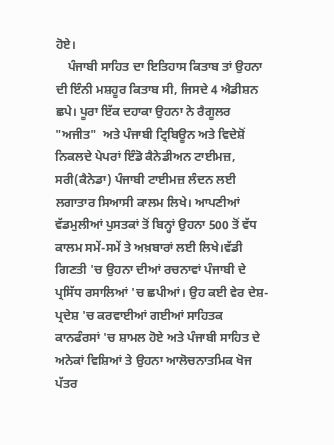ਹੋਏ।
    ਪੰਜਾਬੀ ਸਾਹਿਤ ਦਾ ਇਤਿਹਾਸ ਕਿਤਾਬ ਤਾਂ ਉਹਨਾ ਦੀ ਇੰਨੀ ਮਸ਼ਹੂਰ ਕਿਤਾਬ ਸੀ, ਜਿਸਦੇ 4 ਐਡੀਸ਼ਨ ਛਪੇ। ਪੂਰਾ ਇੱਕ ਦਹਾਕਾ ਉਹਨਾ ਨੇ ਰੈਗੂਲਰ "ਅਜੀਤ"  ਅਤੇ ਪੰਜਾਬੀ ਟ੍ਰਿਬਿਊਨ ਅਤੇ ਵਿਦੇਸ਼ੋਂ ਨਿਕਲਦੇ ਪੇਪਰਾਂ ਇੰਡੋ ਕੈਨੇਡੀਅਨ ਟਾਈਮਜ਼, ਸਰੀ(ਕੈਨੇਡਾ) ਪੰਜਾਬੀ ਟਾਈਮਜ਼ ਲੰਦਨ ਲਈ ਲਗਾਤਾਰ ਸਿਆਸੀ ਕਾਲਮ ਲਿਖੇ। ਆਪਣੀਆਂ ਵੱਡਮੁਲੀਆਂ ਪੁਸਤਕਾਂ ਤੋਂ ਬਿਨ੍ਹਾਂ ਉਹਨਾ 500 ਤੋਂ ਵੱਧ ਕਾਲਮ ਸਮੇਂ-ਸਮੇਂ ਤੇ ਅਖ਼ਬਾਰਾਂ ਲਈ ਲਿਖੇ।ਵੱਡੀ ਗਿਣਤੀ 'ਚ ਉਹਨਾ ਦੀਆਂ ਰਚਨਾਵਾਂ ਪੰਜਾਬੀ ਦੇ ਪ੍ਰਸਿੱਧ ਰਸਾਲਿਆਂ 'ਚ ਛਪੀਆਂ। ਉਹ ਕਈ ਵੇਰ ਦੇਸ਼-ਪ੍ਰਦੇਸ਼ 'ਚ ਕਰਵਾਈਆਂ ਗਈਆਂ ਸਾਹਿਤਕ ਕਾਨਫੰਰਸਾਂ 'ਚ ਸ਼ਾਮਲ ਹੋਏ ਅਤੇ ਪੰਜਾਬੀ ਸਾਹਿਤ ਦੇ ਅਨੇਕਾਂ ਵਿਸ਼ਿਆਂ ਤੇ ਉਹਨਾ ਆਲੋਚਨਾਤਮਿਕ ਖੋਜ ਪੱਤਰ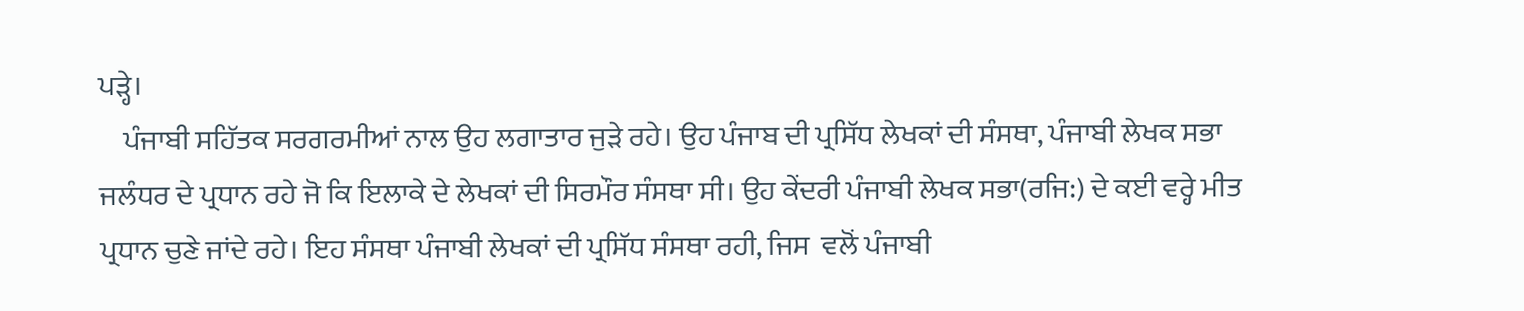ਪੜ੍ਹੇ।
    ਪੰਜਾਬੀ ਸਹਿੱਤਕ ਸਰਗਰਮੀਆਂ ਨਾਲ ਉਹ ਲਗਾਤਾਰ ਜੁੜੇ ਰਹੇ। ਉਹ ਪੰਜਾਬ ਦੀ ਪ੍ਰਸਿੱਧ ਲੇਖਕਾਂ ਦੀ ਸੰਸਥਾ, ਪੰਜਾਬੀ ਲੇਖਕ ਸਭਾ ਜਲੰਧਰ ਦੇ ਪ੍ਰਧਾਨ ਰਹੇ ਜੋ ਕਿ ਇਲਾਕੇ ਦੇ ਲੇਖਕਾਂ ਦੀ ਸਿਰਮੌਰ ਸੰਸਥਾ ਸੀ। ਉਹ ਕੇਂਦਰੀ ਪੰਜਾਬੀ ਲੇਖਕ ਸਭਾ(ਰਜਿ:) ਦੇ ਕਈ ਵਰ੍ਹੇ ਮੀਤ ਪ੍ਰਧਾਨ ਚੁਣੇ ਜਾਂਦੇ ਰਹੇ। ਇਹ ਸੰਸਥਾ ਪੰਜਾਬੀ ਲੇਖਕਾਂ ਦੀ ਪ੍ਰਸਿੱਧ ਸੰਸਥਾ ਰਹੀ, ਜਿਸ  ਵਲੋਂ ਪੰਜਾਬੀ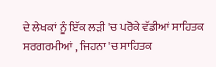ਦੇ ਲੇਖਕਾਂ ਨੂੰ ਇੱਕ ਲੜੀ 'ਚ ਪਰੋਕੇ ਵੱਡੀਆਂ ਸਾਹਿਤਕ ਸਰਗਰਮੀਆਂ , ਜਿਹਨਾ 'ਚ ਸਾਹਿਤਕ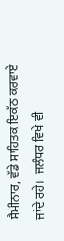ਸੈਮੀਨਾਰ, ਵੱਡੇ ਸਾਹਿਤਕ ਇਕੱਠ ਕਰਵਾਏ ਜਾਂਦੇ ਰਹੇ।  ਜਲੰਧਰ ਵਿਖੇ ਵੀ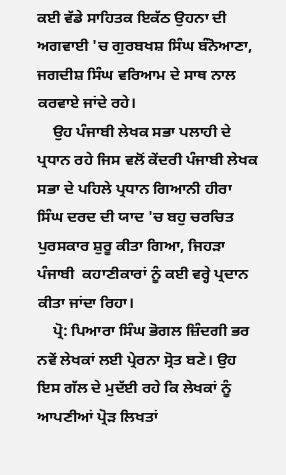ਕਈ ਵੱਡੇ ਸਾਹਿਤਕ ਇਕੱਠ ਉਹਨਾ ਦੀ ਅਗਵਾਈ 'ਚ ਗੁਰਬਖਸ਼ ਸਿੰਘ ਬੰਨੋਆਣਾ, ਜਗਦੀਸ਼ ਸਿੰਘ ਵਰਿਆਮ ਦੇ ਸਾਥ ਨਾਲ ਕਰਵਾਏ ਜਾਂਦੇ ਰਹੇ।
    ਉਹ ਪੰਜਾਬੀ ਲੇਖਕ ਸਭਾ ਪਲਾਹੀ ਦੇ ਪ੍ਰਧਾਨ ਰਹੇ ਜਿਸ ਵਲੋਂ ਕੇਂਦਰੀ ਪੰਜਾਬੀ ਲੇਖਕ ਸਭਾ ਦੇ ਪਹਿਲੇ ਪ੍ਰਧਾਨ ਗਿਆਨੀ ਹੀਰਾ ਸਿੰਘ ਦਰਦ ਦੀ ਯਾਦ 'ਚ ਬਹੁ ਚਰਚਿਤ ਪੁਰਸਕਾਰ ਸ਼ੁਰੂ ਕੀਤਾ ਗਿਆ, ਜਿਹੜਾ ਪੰਜਾਬੀ  ਕਹਾਣੀਕਾਰਾਂ ਨੂੰ ਕਈ ਵਰ੍ਹੇ ਪ੍ਰਦਾਨ ਕੀਤਾ ਜਾਂਦਾ ਰਿਹਾ।
    ਪ੍ਰੋ: ਪਿਆਰਾ ਸਿੰਘ ਭੋਗਲ ਜ਼ਿੰਦਗੀ ਭਰ ਨਵੇਂ ਲੇਖਕਾਂ ਲਈ ਪ੍ਰੇਰਨਾ ਸ੍ਰੋਤ ਬਣੇ। ਉਹ ਇਸ ਗੱਲ ਦੇ ਮੁਦੱਈ ਰਹੇ ਕਿ ਲੇਖਕਾਂ ਨੂੰ ਆਪਣੀਆਂ ਪ੍ਰੋੜ ਲਿਖਤਾਂ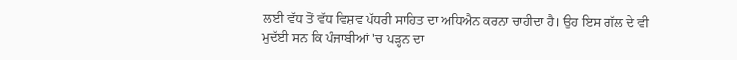ਲਈ ਵੱਧ ਤੋਂ ਵੱਧ ਵਿਸ਼ਵ ਪੱਧਰੀ ਸਾਹਿਤ ਦਾ ਅਧਿਐਨ ਕਰਨਾ ਚਾਹੀਦਾ ਹੈ। ਉਹ ਇਸ ਗੱਲ ਦੇ ਵੀ ਮੁਦੱਈ ਸਨ ਕਿ ਪੰਜਾਬੀਆਂ 'ਚ ਪੜ੍ਹਨ ਦਾ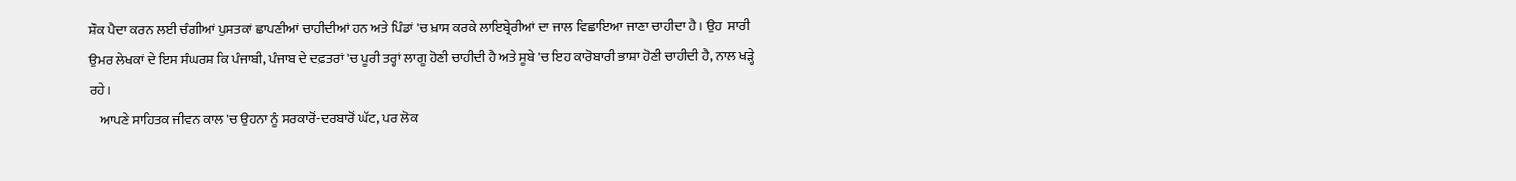ਸ਼ੌਕ ਪੈਦਾ ਕਰਨ ਲਈ ਚੰਗੀਆਂ ਪੁਸਤਕਾਂ ਛਾਪਣੀਆਂ ਚਾਹੀਦੀਆਂ ਹਨ ਅਤੇ ਪਿੰਡਾਂ 'ਚ ਖ਼ਾਸ ਕਰਕੇ ਲਾਇਬ੍ਰੇਰੀਆਂ ਦਾ ਜਾਲ ਵਿਛਾਇਆ ਜਾਣਾ ਚਾਹੀਦਾ ਹੈ। ਉਹ  ਸਾਰੀ ਉਮਰ ਲੇਖਕਾਂ ਦੇ ਇਸ ਸੰਘਰਸ਼ ਕਿ ਪੰਜਾਬੀ, ਪੰਜਾਬ ਦੇ ਦਫ਼ਤਰਾਂ 'ਚ ਪੂਰੀ ਤਰ੍ਹਾਂ ਲਾਗੂ ਹੋਣੀ ਚਾਹੀਦੀ ਹੈ ਅਤੇ ਸੂਬੇ 'ਚ ਇਹ ਕਾਰੋਬਾਰੀ ਭਾਸ਼ਾ ਹੋਣੀ ਚਾਹੀਦੀ ਹੈ, ਨਾਲ ਖੜ੍ਹੇ ਰਹੇ।
    ਆਪਣੇ ਸਾਹਿਤਕ ਜੀਵਨ ਕਾਲ 'ਚ ਉਹਨਾ ਨੂੰ ਸਰਕਾਰੋਂ-ਦਰਬਾਰੋਂ ਘੱਟ, ਪਰ ਲੋਕ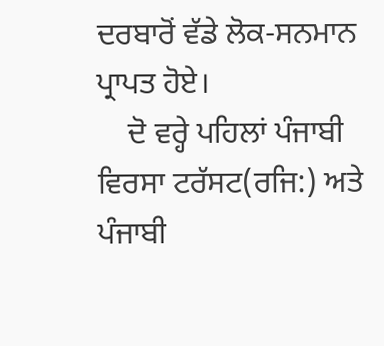ਦਰਬਾਰੋਂ ਵੱਡੇ ਲੋਕ-ਸਨਮਾਨ ਪ੍ਰਾਪਤ ਹੋਏ।
    ਦੋ ਵਰ੍ਹੇ ਪਹਿਲਾਂ ਪੰਜਾਬੀ ਵਿਰਸਾ ਟਰੱਸਟ(ਰਜਿ:) ਅਤੇ ਪੰਜਾਬੀ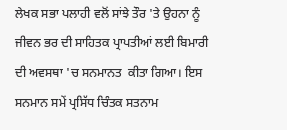ਲੇਖਕ ਸਭਾ ਪਲਾਹੀ ਵਲੋਂ ਸਾਂਝੇ ਤੌਰ 'ਤੇ ਉਹਨਾ ਨੂੰ ਜੀਵਨ ਭਰ ਦੀ ਸਾਹਿਤਕ ਪ੍ਰਾਪਤੀਆਂ ਲਈ ਬਿਮਾਰੀ ਦੀ ਅਵਸਥਾ 'ਚ ਸਨਮਾਨਤ  ਕੀਤਾ ਗਿਆ। ਇਸ ਸਨਮਾਨ ਸਮੇਂ ਪ੍ਰਸਿੱਧ ਚਿੰਤਕ ਸਤਨਾਮ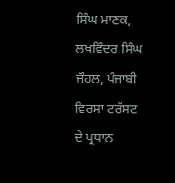ਸਿੰਘ ਮਾਣਕ, ਲਖਵਿੰਦਰ ਸਿੰਘ ਜੌਹਲ, ਪੰਜਾਬੀ ਵਿਰਸਾ ਟਰੱਸਟ ਦੇ ਪ੍ਰਧਾਨ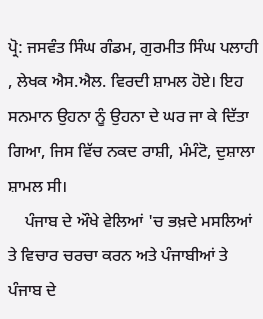ਪ੍ਰੋ: ਜਸਵੰਤ ਸਿੰਘ ਗੰਡਮ, ਗੁਰਮੀਤ ਸਿੰਘ ਪਲਾਹੀ , ਲੇਖਕ ਐਸ.ਐਲ. ਵਿਰਦੀ ਸ਼ਾਮਲ ਹੋਏ। ਇਹ ਸਨਮਾਨ ਉਹਨਾ ਨੂੰ ਉਹਨਾ ਦੇ ਘਰ ਜਾ ਕੇ ਦਿੱਤਾ ਗਿਆ, ਜਿਸ ਵਿੱਚ ਨਕਦ ਰਾਸ਼ੀ, ਮੰਮੰਟੋ, ਦੁਸ਼ਾਲਾ ਸ਼ਾਮਲ ਸੀ।
    ਪੰਜਾਬ ਦੇ ਔਖੇ ਵੇਲਿਆਂ 'ਚ ਭਖ਼ਦੇ ਮਸਲਿਆਂ ਤੇ ਵਿਚਾਰ ਚਰਚਾ ਕਰਨ ਅਤੇ ਪੰਜਾਬੀਆਂ ਤੇ ਪੰਜਾਬ ਦੇ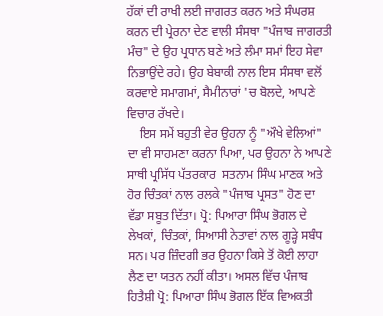ਹੱਕਾਂ ਦੀ ਰਾਖੀ ਲਈ ਜਾਗਰਤ ਕਰਨ ਅਤੇ ਸੰਘਰਸ਼ ਕਰਨ ਦੀ ਪ੍ਰੇਰਨਾ ਦੇਣ ਵਾਲੀ ਸੰਸਥਾ "ਪੰਜਾਬ ਜਾਗਰਤੀ ਮੰਚ" ਦੇ ਉਹ ਪ੍ਰਧਾਨ ਬਣੇ ਅਤੇ ਲੰਮਾ ਸਮਾਂ ਇਹ ਸੇਵਾ ਨਿਭਾਉਂਦੇ ਰਹੇ। ਉਹ ਬੇਬਾਕੀ ਨਾਲ ਇਸ ਸੰਸਥਾ ਵਲੋਂ ਕਰਵਾਏ ਸਮਾਗਮਾਂ, ਸੈਮੀਨਾਰਾਂ 'ਚ ਬੋਲਦੇ, ਆਪਣੇ ਵਿਚਾਰ ਰੱਖਦੇ।
    ਇਸ ਸਮੇਂ ਬਹੁਤੀ ਵੇਰ ਉਹਨਾ ਨੂੰ "ਔਖੇ ਵੇਲਿਆਂ" ਦਾ ਵੀ ਸਾਹਮਣਾ ਕਰਨਾ ਪਿਆ, ਪਰ ਉਹਨਾ ਨੇ ਆਪਣੇ ਸਾਥੀ ਪ੍ਰਸਿੱਧ ਪੱਤਰਕਾਰ  ਸਤਨਾਮ ਸਿੰਘ ਮਾਣਕ ਅਤੇ ਹੋਰ ਚਿੰਤਕਾਂ ਨਾਲ ਰਲਕੇ "ਪੰਜਾਬ ਪ੍ਰਸਤ" ਹੋਣ ਦਾ ਵੱਡਾ ਸਬੂਤ ਦਿੱਤਾ। ਪ੍ਰੋ: ਪਿਆਰਾ ਸਿੰਘ ਭੋਗਲ ਦੇ ਲੇਖਕਾਂ, ਚਿੰਤਕਾਂ, ਸਿਆਸੀ ਨੇਤਾਵਾਂ ਨਾਲ ਗੂੜ੍ਹੇ ਸਬੰਧ ਸਨ। ਪਰ ਜ਼ਿੰਦਗੀ ਭਰ ਉਹਨਾ ਕਿਸੇ ਤੋਂ ਕੋਈ ਲਾਹਾ ਲੈਣ ਦਾ ਯਤਨ ਨਹੀਂ ਕੀਤਾ। ਅਸਲ ਵਿੱਚ ਪੰਜਾਬ ਹਿਤੈਸ਼ੀ ਪ੍ਰੋ: ਪਿਆਰਾ ਸਿੰਘ ਭੋਗਲ ਇੱਕ ਵਿਅਕਤੀ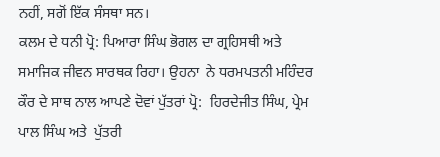ਨਹੀਂ, ਸਗੋਂ ਇੱਕ ਸੰਸਥਾ ਸਨ।
ਕਲਮ ਦੇ ਧਨੀ ਪ੍ਰੋ: ਪਿਆਰਾ ਸਿੰਘ ਭੋਗਲ ਦਾ ਗ੍ਰਹਿਸਥੀ ਅਤੇ ਸਮਾਜਿਕ ਜੀਵਨ ਸਾਰਥਕ ਰਿਹਾ। ਉਹਨਾ  ਨੇ ਧਰਮਪਤਨੀ ਮਹਿੰਦਰ ਕੌਰ ਦੇ ਸਾਥ ਨਾਲ ਆਪਣੇ ਦੋਵਾਂ ਪੁੱਤਰਾਂ ਪ੍ਰੋ:  ਹਿਰਦੇਜੀਤ ਸਿੰਘ, ਪ੍ਰੇਮ ਪਾਲ ਸਿੰਘ ਅਤੇ  ਪੁੱਤਰੀ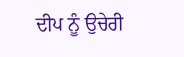ਦੀਪ ਨੂੰ ਉਚੇਰੀ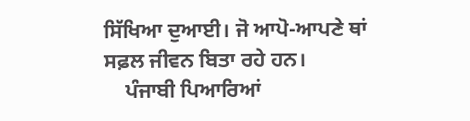ਸਿੱਖਿਆ ਦੁਆਈ। ਜੋ ਆਪੋ-ਆਪਣੇ ਥਾਂ ਸਫ਼ਲ ਜੀਵਨ ਬਿਤਾ ਰਹੇ ਹਨ।
    ਪੰਜਾਬੀ ਪਿਆਰਿਆਂ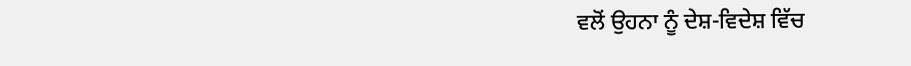ਵਲੋਂ ਉਹਨਾ ਨੂੰ ਦੇਸ਼-ਵਿਦੇਸ਼ ਵਿੱਚ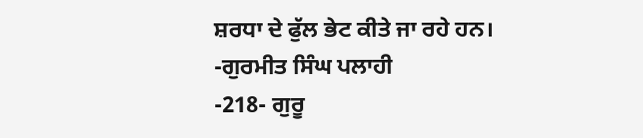ਸ਼ਰਧਾ ਦੇ ਫੁੱਲ ਭੇਟ ਕੀਤੇ ਜਾ ਰਹੇ ਹਨ।
-ਗੁਰਮੀਤ ਸਿੰਘ ਪਲਾਹੀ
-218- ਗੁਰੂ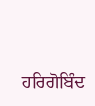ਹਰਿਗੋਬਿੰਦ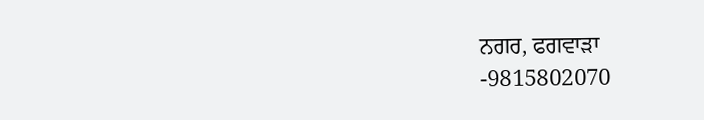ਨਗਰ, ਫਗਵਾੜਾ
-9815802070